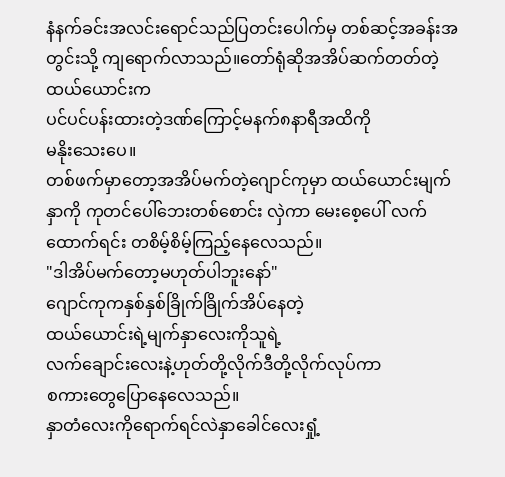နံနက်ခင်းအလင်းရောင်သည်ပြတင်းပေါက်မှ တစ်ဆင့်အခန်းအတွင်းသို့ ကျရောက်လာသည်။တော်ရုံဆိုအအိပ်ဆက်တတ်တဲ့ထယ်ယောင်းက
ပင်ပင်ပန်းထားတဲ့ဒဏ်ကြောင့်မနက်၈နာရီအထိကို
မနိုးသေးပေ။
တစ်ဖက်မှာတော့အအိပ်မက်တဲ့ဂျောင်ကုမှာ ထယ်ယောင်းမျက်နှာကို ကုတင်ပေါ်ဘေးတစ်စောင်း လှဲကာ မေးစေ့ပေါ် လက်ထောက်ရင်း တစိမ့်စိမ့်ကြည့်နေလေသည်။
"ဒါအိပ်မက်တော့မဟုတ်ပါဘူးနော်"
ဂျောင်ကုကနှစ်နှစ်ခြိုက်ခြိုက်အိပ်နေတဲ့
ထယ်ယောင်းရဲ့မျက်နှာလေးကိုသူရဲ့
လက်ချောင်းလေးနဲ့ဟုတ်တို့လိုက်ဒီတို့လိုက်လုပ်ကာ
စကားတွေပြောနေလေသည်။
နှာတံလေးကိုရောက်ရင်လဲနှာခေါင်လေးရှုံ့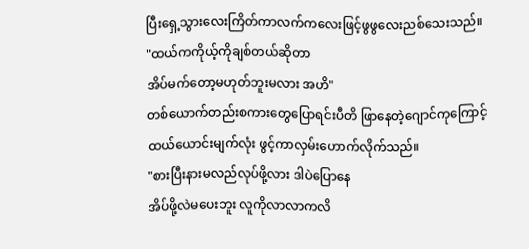ပြီးရှေ့သွားလေးကြိတ်ကာလက်ကလေးဖြင့်ဖွဖွလေးညစ်သေးသည်။
"ထယ်ကကိုယ့်ကိုချစ်တယ်ဆိုတာ
အိပ်မက်တော့မဟုတ်ဘူးမလား အဟိ"
တစ်ယောက်တည်းစကားတွေပြောရင်းပီတိ ဖြာနေတဲ့ဂျောင်ကုကြောင့်ထယ်ယောင်းမျက်လုံး ဖွင့်ကာလှမ်းဟောက်လိုက်သည်။
"စားပြီးနားမလည်လုပ်ဖို့လား ဒါပဲပြောနေ
အိပ်ဖို့လဲမပေးဘူး လူကိုလာလာကလိ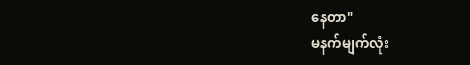နေတာ"
မနက်မျက်လုံး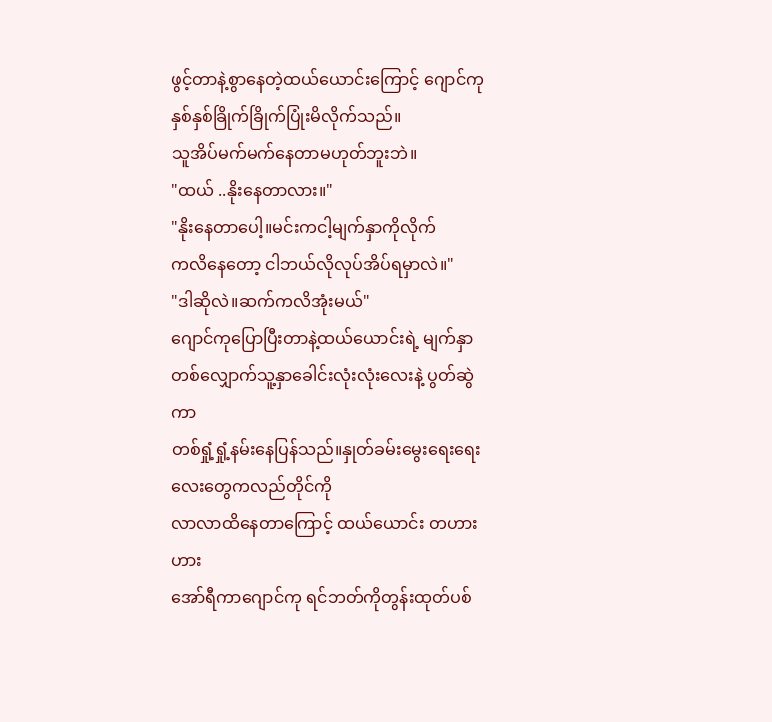ဖွင့်တာနဲ့စွာနေတဲ့ထယ်ယောင်းကြောင့် ဂျောင်ကု နှစ်နှစ်ခြိုက်ခြိုက်ပြုံးမိလိုက်သည်။
သူအိပ်မက်မက်နေတာမဟုတ်ဘူးဘဲ။
"ထယ် ..နိုးနေတာလား။"
"နိုးနေတာပေါ့။မင်းကငါ့မျက်နှာကိုလိုက်
ကလိနေတော့ ငါဘယ်လိုလုပ်အိပ်ရမှာလဲ။"
"ဒါဆိုလဲ။ဆက်ကလိအုံးမယ်"
ဂျောင်ကုပြောပြီးတာနဲ့ထယ်ယောင်းရဲ့ မျက်နှာ
တစ်လျှောက်သူ့နှာခေါင်းလုံးလုံးလေးနဲ့ ပွတ်ဆွဲကာ
တစ်ရှုံ့ရှုံ့နမ်းနေပြန်သည်။နှုတ်ခမ်းမွေးရေးရေးလေးတွေကလည်တိုင်ကို
လာလာထိနေတာကြောင့် ထယ်ယောင်း တဟားဟား
အော်ရီကာဂျောင်ကု ရင်ဘတ်ကိုတွန်းထုတ်ပစ်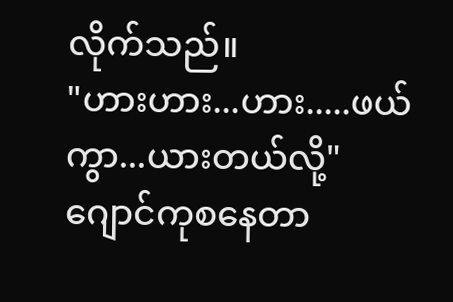လိုက်သည်။
"ဟားဟား...ဟား.....ဖယ်ကွာ...ယားတယ်လို့"
ဂျောင်ကုစနေတာ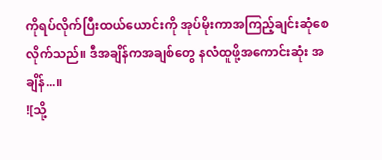ကိုရပ်လိုက်ပြီးထယ်ယောင်းကို အုပ်မိုးကာအကြည့်ချင်းဆုံစေလိုက်သည်။ ဒီအချိန်ကအချစ်တွေ နလံထူဖို့အကောင်းဆုံး အချိန်...။
![သို့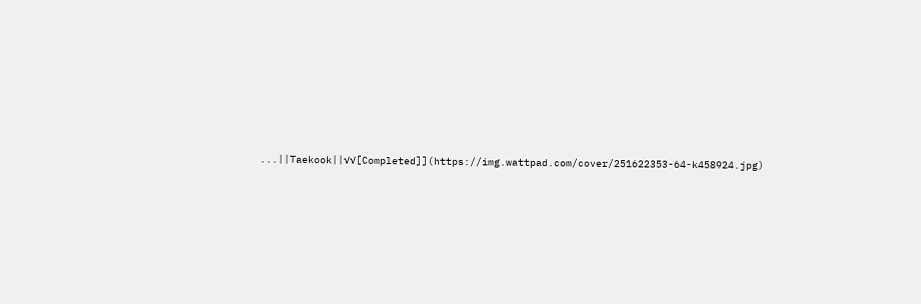...||Taekook||√√[Completed]](https://img.wattpad.com/cover/251622353-64-k458924.jpg)